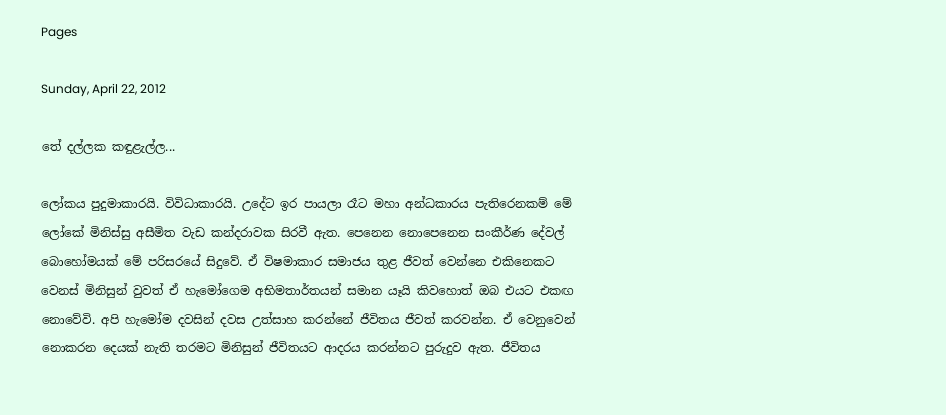Pages

Sunday, April 22, 2012

තේ දල්ලක කඳුළැල්ල...

ලෝකය පුදුමාකාරයි. විවිධාකාරයි. උදේට ඉර පායලා රෑට මහා අන්ධකාරය පැතිරෙනකම් මේ ලෝකේ මිනිස්‌සු අසීමිත වැඩ කන්දරාවක සිරවී ඇත. පෙනෙන නොපෙනෙන සංකීර්ණ දේවල් බොහෝමයක්‌ මේ පරිසරයේ සිදුවේ. ඒ විෂමාකාර සමාජය තුළ ජීවත් වෙන්නෙ එකිනෙකට වෙනස්‌ මිනිසුන් වුවත් ඒ හැමෝගෙම අභිමතාර්තයන් සමාන යෑයි කිවහොත් ඔබ එයට එකඟ නොවේවි. අපි හැමෝම දවසින් දවස උත්සාහ කරන්නේ ජීවිතය ජීවත් කරවන්න. ඒ වෙනුවෙන් නොකරන දෙයක්‌ නැති තරමට මිනිසුන් ජීවිතයට ආදරය කරන්නට පුරුදුව ඇත. ජීවිතය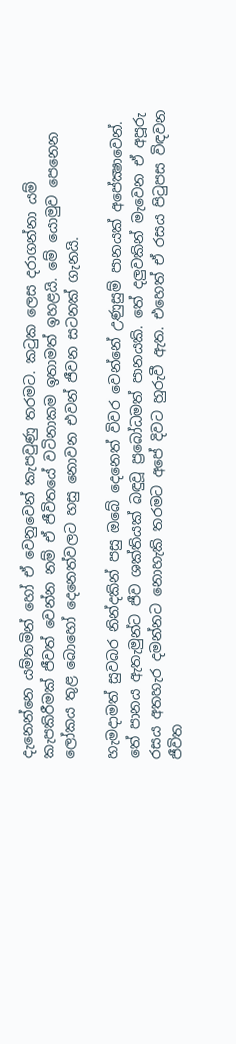දැනෙන්නෙ යම්තමින් හෝ ඒ වෙනුවෙන් කැපවුණු තරමට. කටුක ලෙස දරාගන්නා යම් කැපකිරීමක්‌ ජීවත් වෙන්න නම් ඒ ජීවිතයේ වටිනාකම ඉතාමත් ඉහළයි. මේ යොමුව පෙනෙන ලෝකය තුළ බොහෝ දෙනෙත්වලට හසු නොවන එවන් ජීවන සටනක්‌ ගැනයි.

හැමදාමත් සුවබර නින්දකින් පසු ඔබේ දෙනෙත් විවර වෙන්නේ උණුසුම් පානයක්‌ අපේක්‍ෂාවෙන්. තේ පානය ඇතැමුන්ට ජීව ශක්‌තියක්‌ බඳුවූ ප්‍රබෝධමත් පානයකි. තේ දලුවකින් මැවෙන ඒ අපූරු රසය අතහැර දමන්නට නොහැකි තරමට අපේ දිවට හුරුවී ඇත. එහෙත් ඒ රසය පිටුපස විඳවන ජීවිත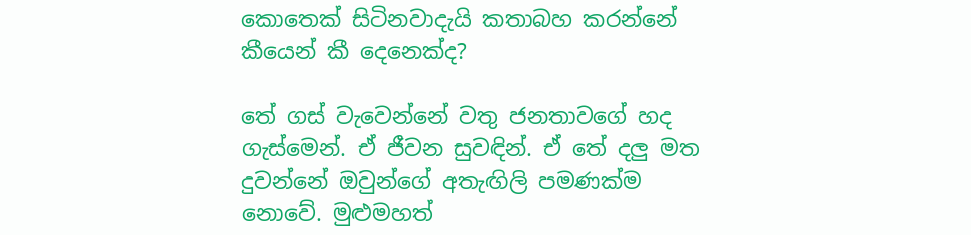කොතෙක්‌ සිටිනවාදැයි කතාබහ කරන්නේ කීයෙන් කී දෙනෙක්‌ද?

තේ ගස්‌ වැවෙන්නේ වතු ජනතාවගේ හද ගැස්‌මෙන්. ඒ ජීවන සුවඳින්. ඒ තේ දලු මත දුවන්නේ ඔවුන්ගේ අතැඟිලි පමණක්‌ම නොවේ. මුළුමහත්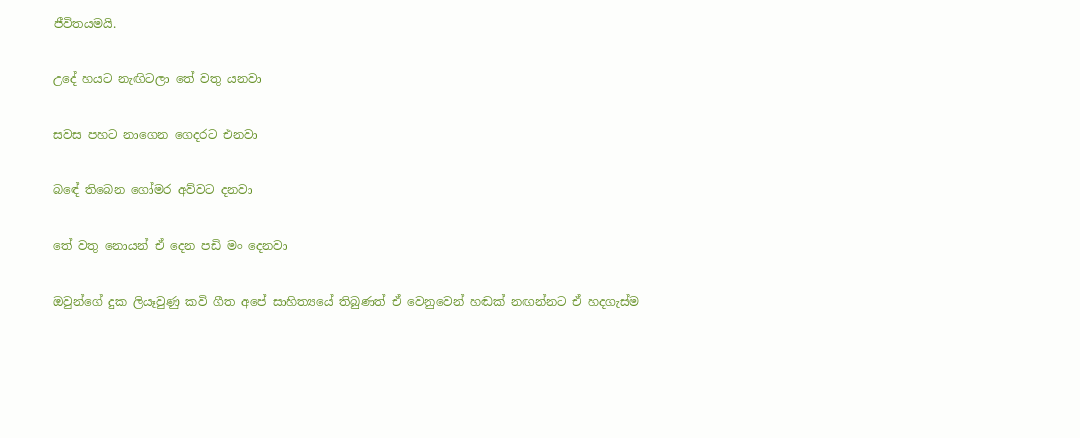ජීවිතයමයි.

උදේ හයට නැඟිටලා තේ වතු යනවා

සවස පහට නාගෙන ගෙදරට එනවා

බඳේ තිබෙන ගෝමර අව්වට දනවා

තේ වතු නොයන් ඒ දෙන පඩි මං දෙනවා

ඔවුන්ගේ දුක ලියෑවුණු කවි ගීත අපේ සාහිත්‍යයේ තිබුණත් ඒ වෙනුවෙන් හඬක්‌ නඟන්නට ඒ හදගැස්‌ම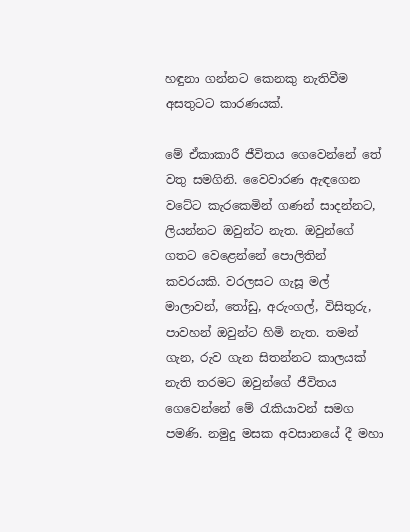හඳුනා ගන්නට කෙනකු නැතිවීම අසතුටට කාරණයක්‌.

මේ ඒකාකාරී ජීවිතය ගෙවෙන්නේ තේ වතු සමගිනි. වෛවාරණ ඇඳගෙන වටේට කැරකෙමින් ගණන් සාදන්නට, ලියන්නට ඔවුන්ට නැත. ඔවුන්ගේ ගතට වෙළෙන්නේ පොලිතින් කවරයකි. වරලසට ගැසූ මල් මාලාවන්, තෝඩු, අරුංගල්, විසිතුරු, පාවහන් ඔවුන්ට හිමි නැත. තමන් ගැන, රුව ගැන සිතන්නට කාලයක්‌ නැති තරමට ඔවුන්ගේ ජීවිතය ගෙවෙන්නේ මේ රැකියාවන් සමග පමණි. නමුදු මසක අවසානයේ දී මහා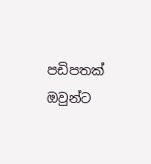පඩිපතක්‌ ඔවුන්ට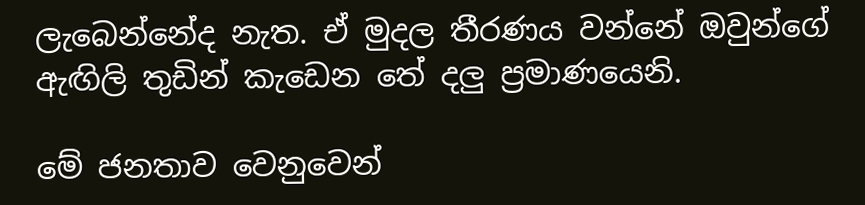ලැබෙන්නේද නැත. ඒ මුදල තීරණය වන්නේ ඔවුන්ගේ ඇඟිලි තුඩින් කැඩෙන තේ දලු ප්‍රමාණයෙනි.

මේ ජනතාව වෙනුවෙන්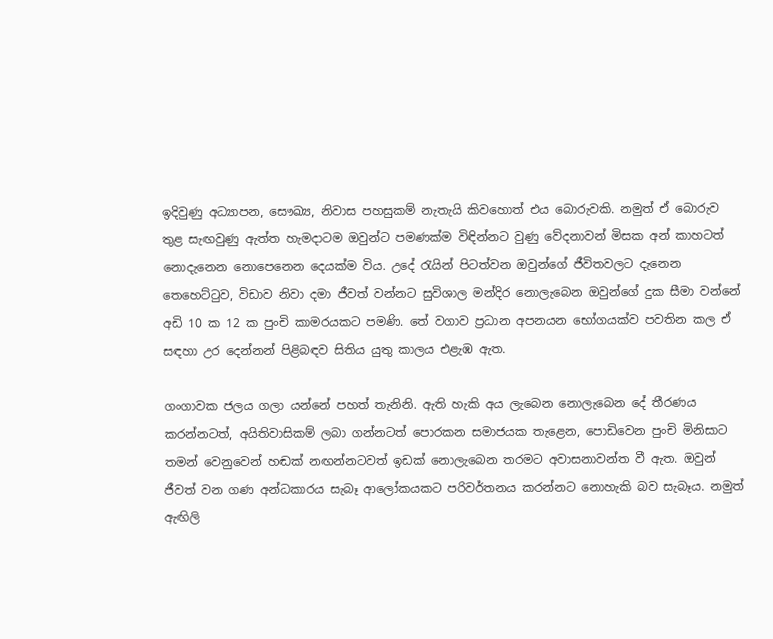ඉදිවුණු අධ්‍යාපන, සෞඛ්‍ය, නිවාස පහසුකම් නැතැයි කිවහොත් එය බොරුවකි. නමුත් ඒ බොරුව තුළ සැඟවුණු ඇත්ත හැමදාටම ඔවුන්ට පමණක්‌ම විඳින්නට වුණු වේදනාවන් මිසක අන් කාහටත් නොදැනෙන නොපෙනෙන දෙයක්‌ම විය. උදේ රැයින් පිටත්වන ඔවුන්ගේ ජීවිතවලට දැනෙන තෙහෙට්‌ටුව, විඩාව නිවා දමා ජීවත් වන්නට සුවිශාල මන්දිර නොලැබෙන ඔවුන්ගේ දුක සීමා වන්නේ අඩි 10 ක 12 ක පුංචි කාමරයකට පමණි. තේ වගාව ප්‍රධාන අපනයන භෝගයක්‌ව පවතින කල ඒ සඳහා උර දෙන්නන් පිළිබඳව සිතිය යුතු කාලය එළැඹ ඇත.

ගංගාවක ජලය ගලා යන්නේ පහත් තැනිනි. ඇති හැකි අය ලැබෙන නොලැබෙන දේ තීරණය කරන්නටත්, අයිතිවාසිකම් ලබා ගන්නටත් පොරකන සමාජයක තැළෙන, පොඩිවෙන පුංචි මිනිසාට තමන් වෙනුවෙන් හඬක්‌ නඟන්නටවත් ඉඩක්‌ නොලැබෙන තරමට අවාසනාවන්ත වී ඇත. ඔවුන් ජීවත් වන ගණ අන්ධකාරය සැබෑ ආලෝකයකට පරිවර්තනය කරන්නට නොහැකි බව සැබෑය. නමුත් ඇඟිලි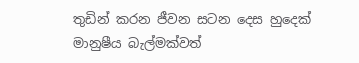තුඩින් කරන ජීවන සටන දෙස හුදෙක්‌ මානුෂීය බැල්මක්‌වත්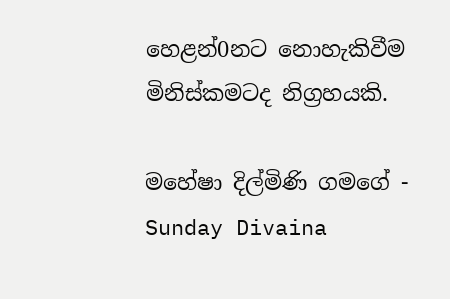හෙළන්0නට නොහැකිවීම මිනිස්‌කමටද නිග්‍රහයකි.

මහේෂා දිල්මිණි ගමගේ - Sunday Divaina